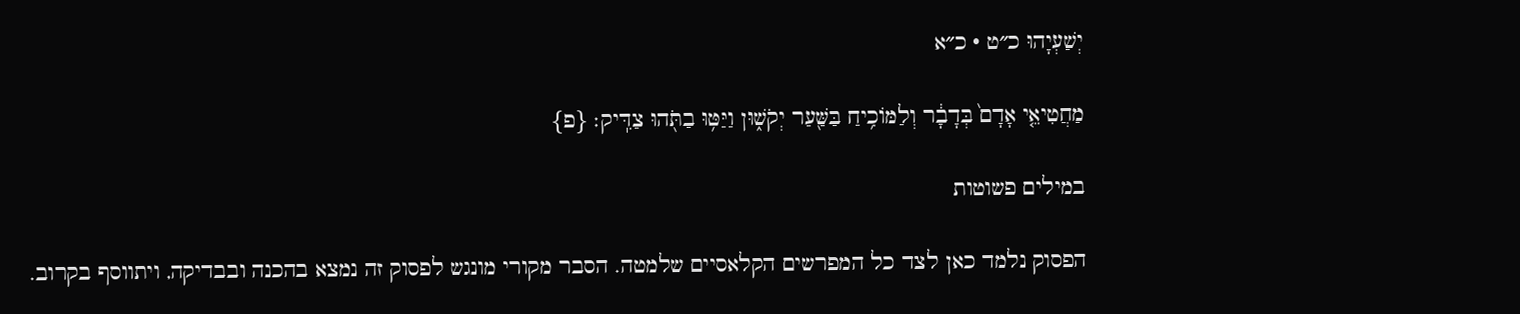יְשַׁעְיָהוּ כ״ט · כ״א

מַחֲטִיאֵ֤י אָדָם֙ בְּדָבָ֔ר וְלַמּוֹכִ֥יחַ בַּשַּׁ֖עַר יְקֹשׁ֑וּן וַיַּטּ֥וּ בַתֹּ֖הוּ צַדִּֽיק׃ {פ}

במילים פשוטות

הפסוק נלמד כאן לצד כל המפרשים הקלאסיים שלמטה. הסבר מקורי מונגש לפסוק זה נמצא בהכנה ובבדיקה, ויתווסף בקרוב.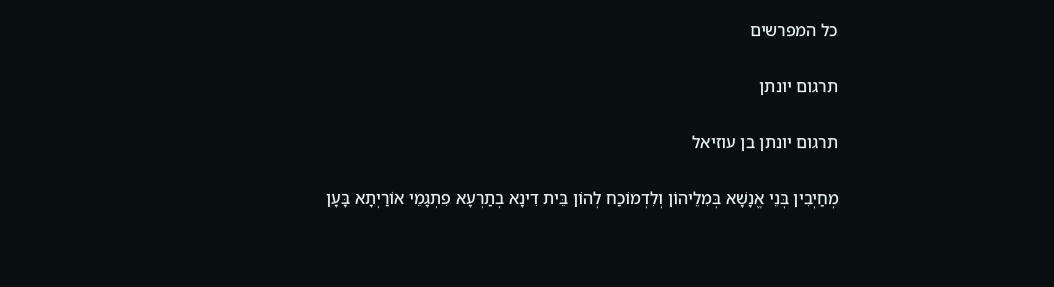כל המפרשים

תרגום יונתן

תרגום יונתן בן עוזיאל

מְחַיְבִין בְּנֵי אֱנָשָׁא בְּמִלֵיהוֹן וְלִדְמוֹכַח לְהוֹן בֵּית דִינָא בְתַרְעָא פִתְגָמֵי אוֹרַיְתָא בָּעָן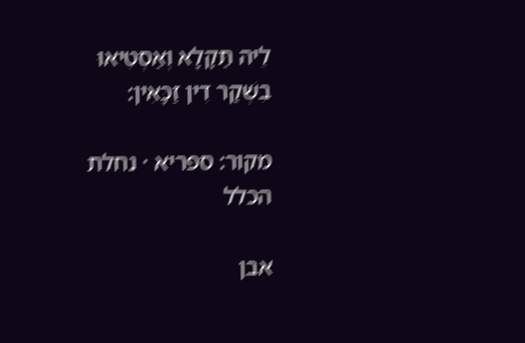לֵיהּ תַּקָלָא וְאַסְטִיאוּ בִשְׁקַר דִין זַכָּאִין:

מקור: ספריא · נחלת הכלל

אבן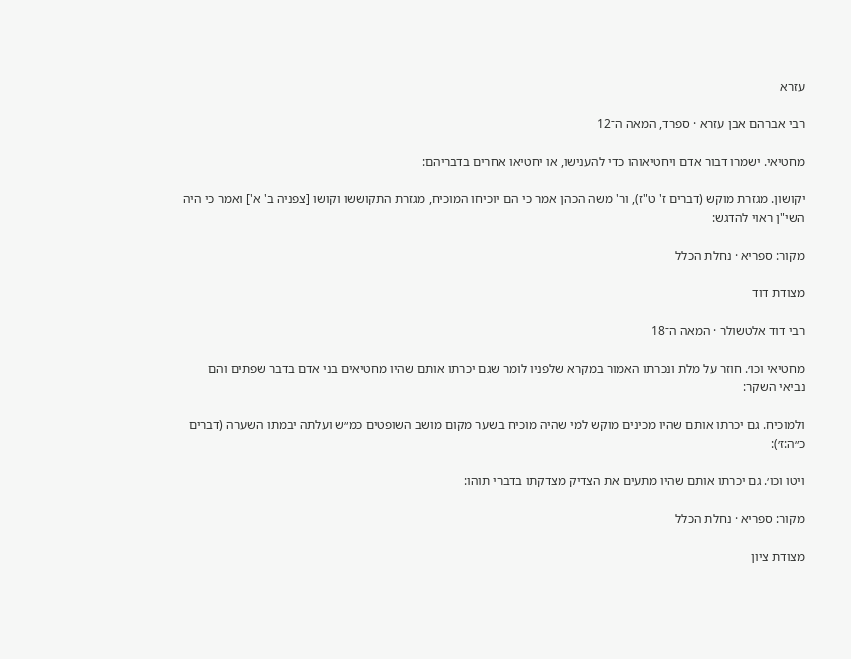עזרא

רבי אברהם אבן עזרא · ספרד, המאה ה־12

מחטיאי. ישמרו דבור אדם ויחטיאוהו כדי להענישו, או יחטיאו אחרים בדבריהם:

יקושון. מגזרת מוקש (דברים ז' ט"ז), ור' משה הכהן אמר כי הם יוכיחו המוכיח, מגזרת התקוששו וקושו [צפניה ב' א'] ואמר כי היה השי"ן ראוי להדגש:

מקור: ספריא · נחלת הכלל

מצודת דוד

רבי דוד אלטשולר · המאה ה־18

מחטיאי וכו׳. חוזר על מלת ונכרתו האמור במקרא שלפניו לומר שגם יכרתו אותם שהיו מחטיאים בני אדם בדבר שפתים והם נביאי השקר:

ולמוכיח. גם יכרתו אותם שהיו מכינים מוקש למי שהיה מוכיח בשער מקום מושב השופטים כמ״ש ועלתה יבמתו השערה (דברים כ״ה:ז׳):

ויטו וכו׳. גם יכרתו אותם שהיו מתעים את הצדיק מצדקתו בדברי תוהו:

מקור: ספריא · נחלת הכלל

מצודת ציון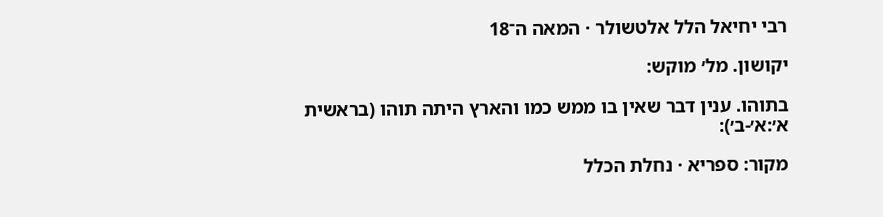רבי יחיאל הלל אלטשולר · המאה ה־18

יקושון. מל׳ מוקש:

בתוהו. ענין דבר שאין בו ממש כמו והארץ היתה תוהו (בראשית א׳:א׳-ב׳):

מקור: ספריא · נחלת הכלל